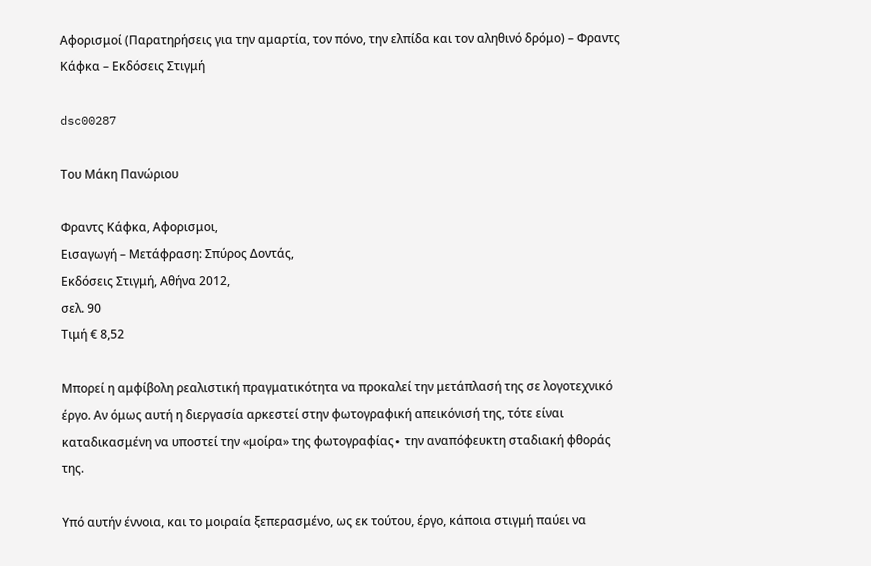Αφορισμοί (Παρατηρήσεις για την αμαρτία, τον πόνο, την ελπίδα και τον αληθινό δρόμο) – Φραντς Κάφκα – Εκδόσεις Στιγμή

dsc00287

Του Μάκη Πανώριου

Φραντς Κάφκα, Αφορισμοι,
Εισαγωγή – Μετάφραση: Σπύρος Δοντάς,
Εκδόσεις Στιγμή, Αθήνα 2012,
σελ. 90
Τιμή € 8,52

Μπορεί η αμφίβολη ρεαλιστική πραγματικότητα να προκαλεί την μετάπλασή της σε λογοτεχνικό έργο. Αν όμως αυτή η διεργασία αρκεστεί στην φωτογραφική απεικόνισή της, τότε είναι καταδικασμένη να υποστεί την «μοίρα» της φωτογραφίας∙ την αναπόφευκτη σταδιακή φθοράς της.

Υπό αυτήν έννοια, και το μοιραία ξεπερασμένο, ως εκ τούτου, έργο, κάποια στιγμή παύει να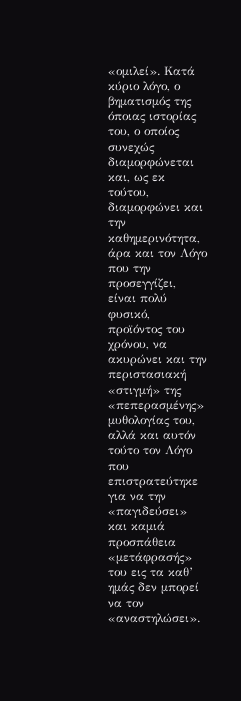«ομιλεί». Κατά κύριο λόγο, ο βηματισμός της όποιας ιστορίας του, ο οποίος συνεχώς διαμορφώνεται και, ως εκ τούτου, διαμορφώνει και την καθημερινότητα, άρα και τον Λόγο που την προσεγγίζει, είναι πολύ φυσικό, προϊόντος του χρόνου, να ακυρώνει και την περιστασιακή «στιγμή» της «πεπερασμένης» μυθολογίας του, αλλά και αυτόν τούτο τον Λόγο που επιστρατεύτηκε για να την «παγιδεύσει» και καμιά προσπάθεια «μετάφρασής» του εις τα καθ’ ημάς δεν μπορεί να τον «αναστηλώσει».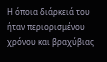Η όποια διάρκειά του ήταν περιορισμένου χρόνου και βραχύβιας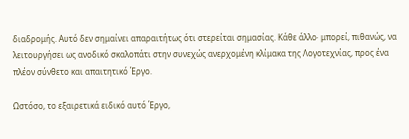διαδρομής. Αυτό δεν σημαίνει απαραιτήτως ότι στερείται σημασίας. Κάθε άλλο∙ μπορεί, πιθανώς, να λειτουργήσει ως ανοδικό σκαλοπάτι στην συνεχώς ανερχομένη κλίμακα της Λογοτεχνίας, προς ένα πλέον σύνθετο και απαιτητικό Έργο.

Ωστόσο, το εξαιρετικά ειδικό αυτό Έργο,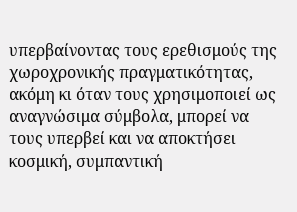υπερβαίνοντας τους ερεθισμούς της χωροχρονικής πραγματικότητας, ακόμη κι όταν τους χρησιμοποιεί ως αναγνώσιμα σύμβολα, μπορεί να τους υπερβεί και να αποκτήσει κοσμική, συμπαντική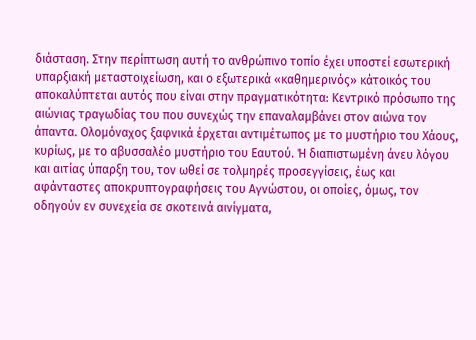διάσταση. Στην περίπτωση αυτή το ανθρώπινο τοπίο έχει υποστεί εσωτερική υπαρξιακή μεταστοιχείωση, και ο εξωτερικά «καθημερινός» κάτοικός του αποκαλύπτεται αυτός που είναι στην πραγματικότητα: Κεντρικό πρόσωπο της αιώνιας τραγωδίας του που συνεχώς την επαναλαμβάνει στον αιώνα τον άπαντα. Ολομόναχος ξαφνικά έρχεται αντιμέτωπος με το μυστήριο του Χάους, κυρίως, με το αβυσσαλέο μυστήριο του Εαυτού. Ή διαπιστωμένη άνευ λόγου και αιτίας ύπαρξη του, τον ωθεί σε τολμηρές προσεγγίσεις, έως και αφάνταστες αποκρυπτογραφήσεις του Αγνώστου, οι οποίες, όμως, τον οδηγούν εν συνεχεία σε σκοτεινά αινίγματα,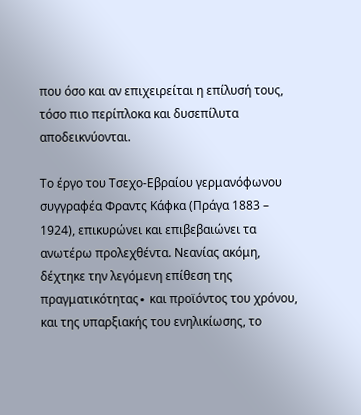που όσο και αν επιχειρείται η επίλυσή τους, τόσο πιο περίπλοκα και δυσεπίλυτα αποδεικνύονται.

Το έργο του Τσεχο-Εβραίου γερμανόφωνου συγγραφέα Φραντς Κάφκα (Πράγα 1883 – 1924), επικυρώνει και επιβεβαιώνει τα ανωτέρω προλεχθέντα. Νεανίας ακόμη, δέχτηκε την λεγόμενη επίθεση της πραγματικότητας∙ και προϊόντος του χρόνου, και της υπαρξιακής του ενηλικίωσης, το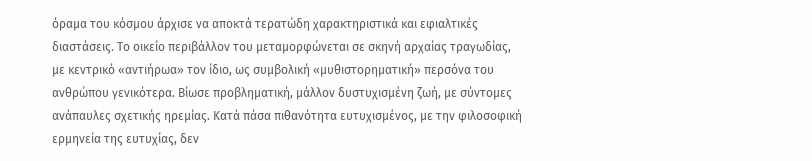όραμα του κόσμου άρχισε να αποκτά τερατώδη χαρακτηριστικά και εφιαλτικές διαστάσεις. Το οικείο περιβάλλον του μεταμορφώνεται σε σκηνή αρχαίας τραγωδίας, με κεντρικό «αντιήρωα» τον ίδιο, ως συμβολική «μυθιστορηματική» περσόνα του ανθρώπου γενικότερα. Βίωσε προβληματική, μάλλον δυστυχισμένη ζωή, με σύντομες ανάπαυλες σχετικής ηρεμίας. Κατά πάσα πιθανότητα ευτυχισμένος, με την φιλοσοφική ερμηνεία της ευτυχίας, δεν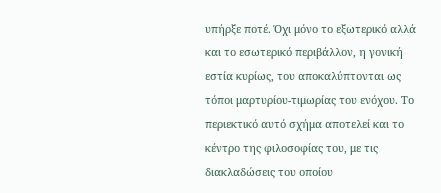υπήρξε ποτέ. Όχι μόνο το εξωτερικό αλλά και το εσωτερικό περιβάλλον, η γονική εστία κυρίως, του αποκαλύπτονται ως τόποι μαρτυρίου-τιμωρίας του ενόχου. Το περιεκτικό αυτό σχήμα αποτελεί και το κέντρο της φιλοσοφίας του, με τις διακλαδώσεις του οποίου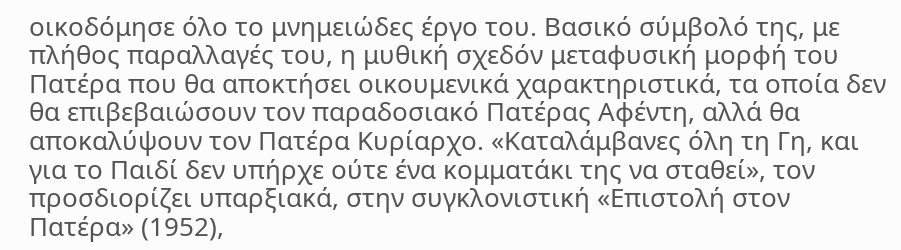οικοδόμησε όλο το μνημειώδες έργο του. Βασικό σύμβολό της, με πλήθος παραλλαγές του, η μυθική σχεδόν μεταφυσική μορφή του Πατέρα που θα αποκτήσει οικουμενικά χαρακτηριστικά, τα οποία δεν θα επιβεβαιώσουν τον παραδοσιακό Πατέρας Αφέντη, αλλά θα αποκαλύψουν τον Πατέρα Κυρίαρχο. «Καταλάμβανες όλη τη Γη, και για το Παιδί δεν υπήρχε ούτε ένα κομματάκι της να σταθεί», τον προσδιορίζει υπαρξιακά, στην συγκλονιστική «Επιστολή στον Πατέρα» (1952),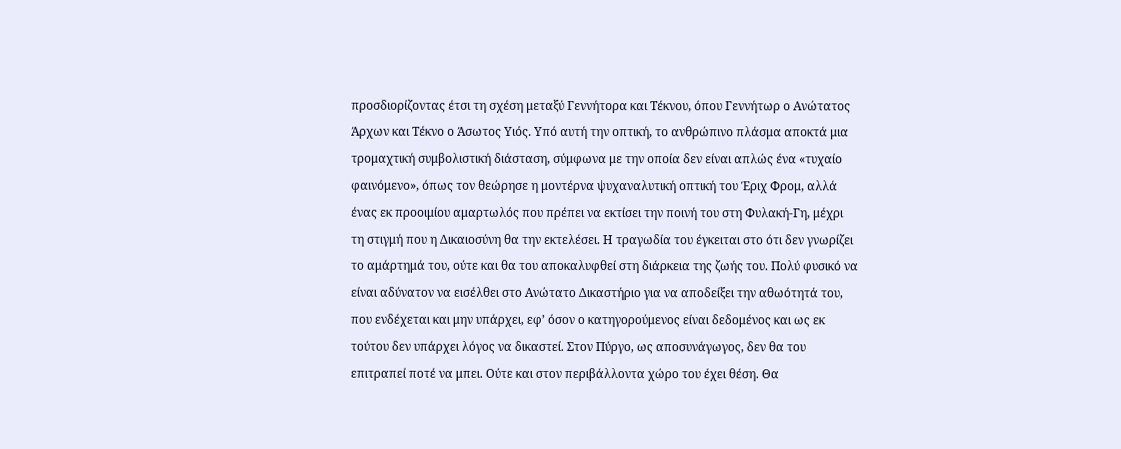προσδιορίζοντας έτσι τη σχέση μεταξύ Γεννήτορα και Τέκνου, όπου Γεννήτωρ ο Ανώτατος Άρχων και Τέκνο ο Άσωτος Υιός. Υπό αυτή την οπτική, το ανθρώπινο πλάσμα αποκτά μια τρομαχτική συμβολιστική διάσταση, σύμφωνα με την οποία δεν είναι απλώς ένα «τυχαίο φαινόμενο», όπως τον θεώρησε η μοντέρνα ψυχαναλυτική οπτική του Έριχ Φρομ, αλλά ένας εκ προοιμίου αμαρτωλός που πρέπει να εκτίσει την ποινή του στη Φυλακή-Γη, μέχρι τη στιγμή που η Δικαιοσύνη θα την εκτελέσει. Η τραγωδία του έγκειται στο ότι δεν γνωρίζει το αμάρτημά του, ούτε και θα του αποκαλυφθεί στη διάρκεια της ζωής του. Πολύ φυσικό να είναι αδύνατον να εισέλθει στο Ανώτατο Δικαστήριο για να αποδείξει την αθωότητά του, που ενδέχεται και μην υπάρχει, εφ’ όσον ο κατηγορούμενος είναι δεδομένος και ως εκ τούτου δεν υπάρχει λόγος να δικαστεί. Στον Πύργο, ως αποσυνάγωγος, δεν θα του επιτραπεί ποτέ να μπει. Ούτε και στον περιβάλλοντα χώρο του έχει θέση. Θα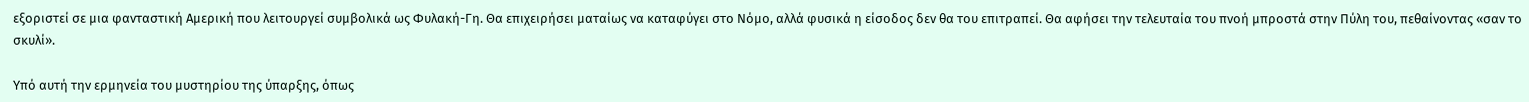εξοριστεί σε μια φανταστική Αμερική που λειτουργεί συμβολικά ως Φυλακή-Γη. Θα επιχειρήσει ματαίως να καταφύγει στο Νόμο, αλλά φυσικά η είσοδος δεν θα του επιτραπεί. Θα αφήσει την τελευταία του πνοή μπροστά στην Πύλη του, πεθαίνοντας «σαν το σκυλί».

Υπό αυτή την ερμηνεία του μυστηρίου της ύπαρξης, όπως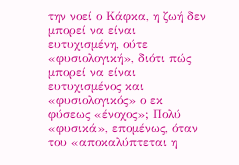την νοεί ο Κάφκα, η ζωή δεν μπορεί να είναι ευτυχισμένη, ούτε «φυσιολογική», διότι πώς μπορεί να είναι ευτυχισμένος και «φυσιολογικός» ο εκ φύσεως «ένοχος»; Πολύ «φυσικά», επομένως, όταν του «αποκαλύπτεται η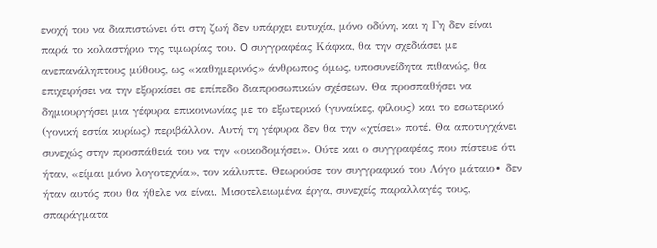ενοχή του να διαπιστώνει ότι στη ζωή δεν υπάρχει ευτυχία, μόνο οδύνη, και η Γη δεν είναι παρά το κολαστήριο της τιμωρίας του. O συγγραφέας Κάφκα, θα την σχεδιάσει με ανεπανάληπτους μύθους, ως «καθημερινός» άνθρωπος όμως, υποσυνείδητα πιθανώς, θα επιχειρήσει να την εξορκίσει σε επίπεδο διαπροσωπικών σχέσεων. Θα προσπαθήσει να δημιουργήσει μια γέφυρα επικοινωνίας με το εξωτερικό (γυναίκες, φίλους) και το εσωτερικό (γονική εστία κυρίως) περιβάλλον. Αυτή τη γέφυρα δεν θα την «χτίσει» ποτέ. Θα αποτυγχάνει συνεχώς στην προσπάθειά του να την «οικοδομήσει». Ούτε και ο συγγραφέας που πίστευε ότι ήταν, «είμαι μόνο λογοτεχνία», τον κάλυπτε. Θεωρούσε τον συγγραφικό του Λόγο μάταιο∙ δεν ήταν αυτός που θα ήθελε να είναι. Μισοτελειωμένα έργα, συνεχείς παραλλαγές τους, σπαράγματα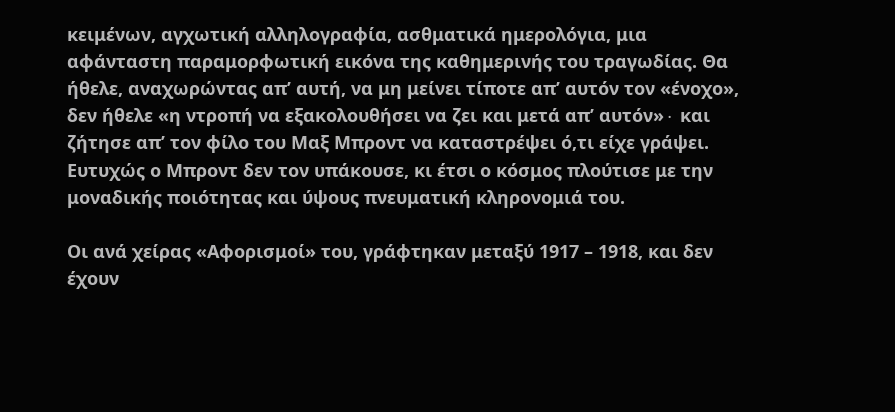κειμένων, αγχωτική αλληλογραφία, ασθματικά ημερολόγια, μια αφάνταστη παραμορφωτική εικόνα της καθημερινής του τραγωδίας. Θα ήθελε, αναχωρώντας απ’ αυτή, να μη μείνει τίποτε απ’ αυτόν τον «ένοχο», δεν ήθελε «η ντροπή να εξακολουθήσει να ζει και μετά απ’ αυτόν»∙ και ζήτησε απ’ τον φίλο του Μαξ Μπροντ να καταστρέψει ό,τι είχε γράψει. Ευτυχώς ο Μπροντ δεν τον υπάκουσε, κι έτσι ο κόσμος πλούτισε με την μοναδικής ποιότητας και ύψους πνευματική κληρονομιά του.

Οι ανά χείρας «Αφορισμοί» του, γράφτηκαν μεταξύ 1917 – 1918, και δεν έχουν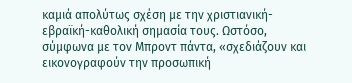καμιά απολύτως σχέση με την χριστιανική-εβραϊκή-καθολική σημασία τους. Ωστόσο, σύμφωνα με τον Μπροντ πάντα, «σχεδιάζουν και εικονογραφούν την προσωπική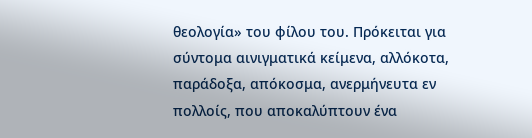θεολογία» του φίλου του. Πρόκειται για σύντομα αινιγματικά κείμενα, αλλόκοτα, παράδοξα, απόκοσμα, ανερμήνευτα εν πολλοίς, που αποκαλύπτουν ένα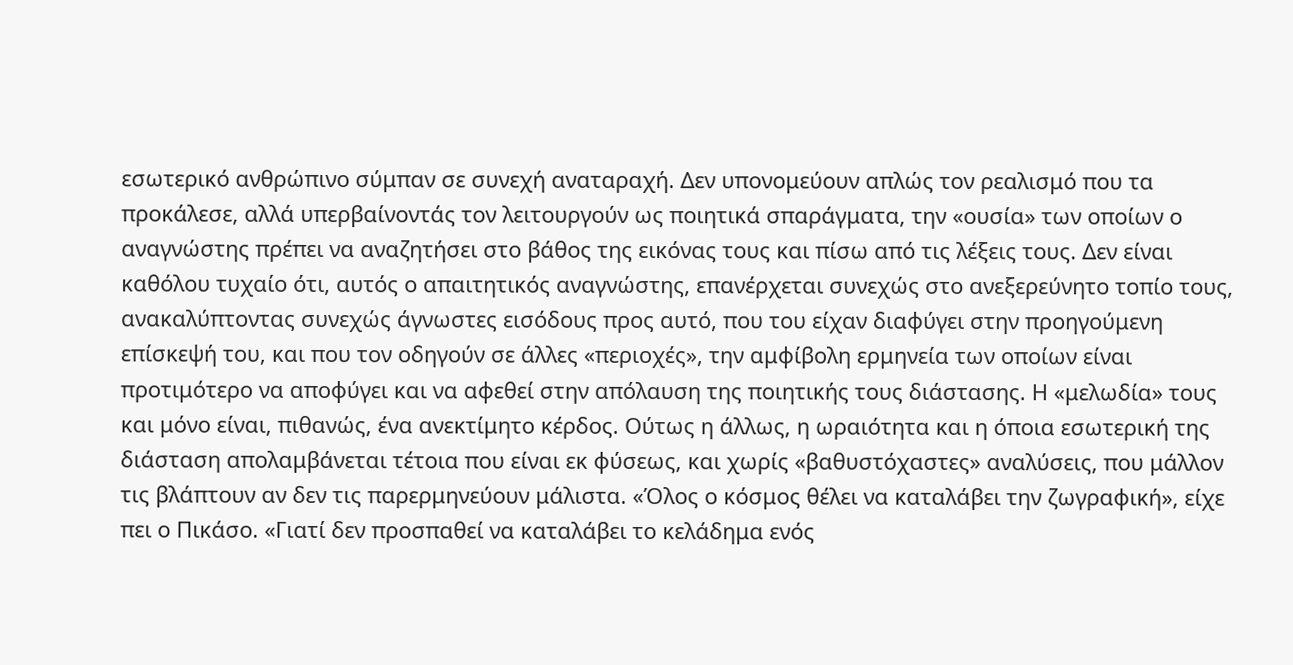εσωτερικό ανθρώπινο σύμπαν σε συνεχή αναταραχή. Δεν υπονομεύουν απλώς τον ρεαλισμό που τα προκάλεσε, αλλά υπερβαίνοντάς τον λειτουργούν ως ποιητικά σπαράγματα, την «ουσία» των οποίων ο αναγνώστης πρέπει να αναζητήσει στο βάθος της εικόνας τους και πίσω από τις λέξεις τους. Δεν είναι καθόλου τυχαίο ότι, αυτός ο απαιτητικός αναγνώστης, επανέρχεται συνεχώς στο ανεξερεύνητο τοπίο τους, ανακαλύπτοντας συνεχώς άγνωστες εισόδους προς αυτό, που του είχαν διαφύγει στην προηγούμενη επίσκεψή του, και που τον οδηγούν σε άλλες «περιοχές», την αμφίβολη ερμηνεία των οποίων είναι προτιμότερο να αποφύγει και να αφεθεί στην απόλαυση της ποιητικής τους διάστασης. Η «μελωδία» τους και μόνο είναι, πιθανώς, ένα ανεκτίμητο κέρδος. Ούτως η άλλως, η ωραιότητα και η όποια εσωτερική της διάσταση απολαμβάνεται τέτοια που είναι εκ φύσεως, και χωρίς «βαθυστόχαστες» αναλύσεις, που μάλλον τις βλάπτουν αν δεν τις παρερμηνεύουν μάλιστα. «Όλος ο κόσμος θέλει να καταλάβει την ζωγραφική», είχε πει ο Πικάσο. «Γιατί δεν προσπαθεί να καταλάβει το κελάδημα ενός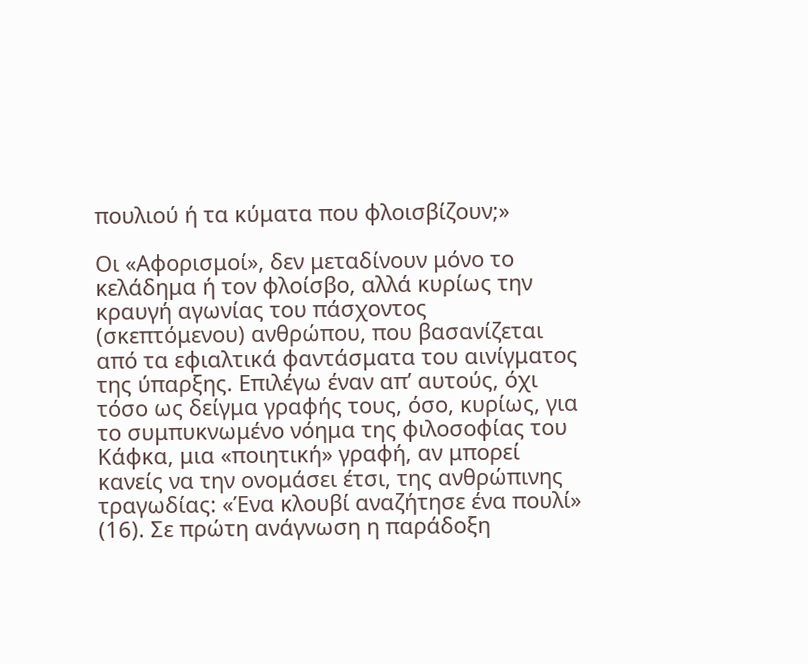πουλιού ή τα κύματα που φλοισβίζουν;»

Οι «Αφορισμοί», δεν μεταδίνουν μόνο το κελάδημα ή τον φλοίσβο, αλλά κυρίως την κραυγή αγωνίας του πάσχοντος (σκεπτόμενου) ανθρώπου, που βασανίζεται από τα εφιαλτικά φαντάσματα του αινίγματος της ύπαρξης. Επιλέγω έναν απ’ αυτούς, όχι τόσο ως δείγμα γραφής τους, όσο, κυρίως, για το συμπυκνωμένο νόημα της φιλοσοφίας του Κάφκα, μια «ποιητική» γραφή, αν μπορεί κανείς να την ονομάσει έτσι, της ανθρώπινης τραγωδίας: «Ένα κλουβί αναζήτησε ένα πουλί» (16). Σε πρώτη ανάγνωση η παράδοξη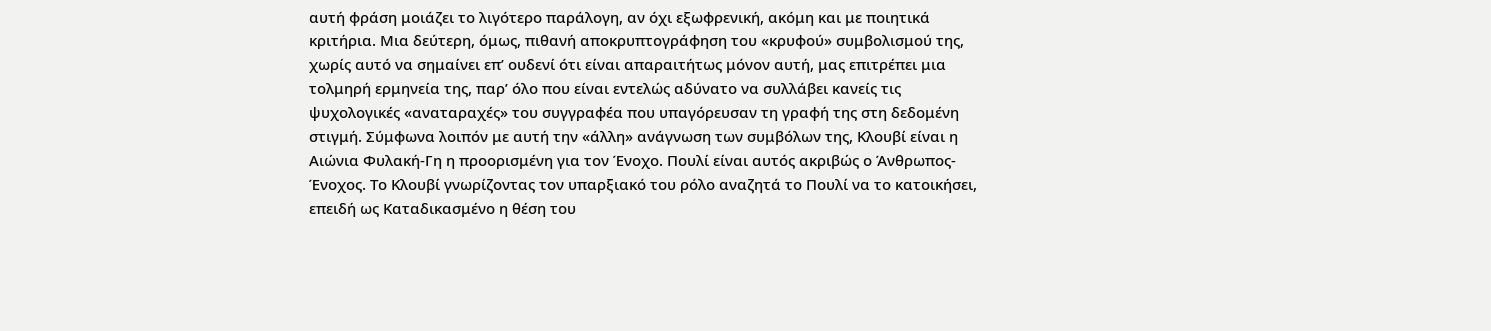αυτή φράση μοιάζει το λιγότερο παράλογη, αν όχι εξωφρενική, ακόμη και με ποιητικά κριτήρια. Μια δεύτερη, όμως, πιθανή αποκρυπτογράφηση του «κρυφού» συμβολισμού της, χωρίς αυτό να σημαίνει επ’ ουδενί ότι είναι απαραιτήτως μόνον αυτή, μας επιτρέπει μια τολμηρή ερμηνεία της, παρ’ όλο που είναι εντελώς αδύνατο να συλλάβει κανείς τις ψυχολογικές «αναταραχές» του συγγραφέα που υπαγόρευσαν τη γραφή της στη δεδομένη στιγμή. Σύμφωνα λοιπόν με αυτή την «άλλη» ανάγνωση των συμβόλων της, Κλουβί είναι η Αιώνια Φυλακή-Γη η προορισμένη για τον Ένοχο. Πουλί είναι αυτός ακριβώς ο Άνθρωπος-Ένοχος. Το Κλουβί γνωρίζοντας τον υπαρξιακό του ρόλο αναζητά το Πουλί να το κατοικήσει, επειδή ως Καταδικασμένο η θέση του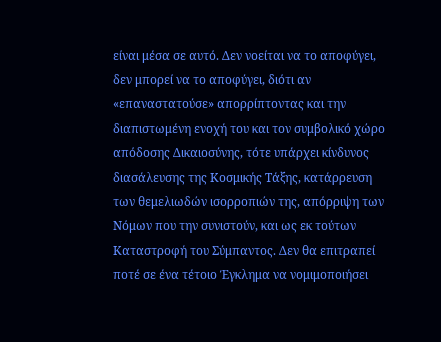είναι μέσα σε αυτό. Δεν νοείται να το αποφύγει, δεν μπορεί να το αποφύγει, διότι αν «επαναστατούσε» απορρίπτοντας και την διαπιστωμένη ενοχή του και τον συμβολικό χώρο απόδοσης Δικαιοσύνης, τότε υπάρχει κίνδυνος διασάλευσης της Κοσμικής Τάξης, κατάρρευση των θεμελιωδών ισορροπιών της, απόρριψη των Νόμων που την συνιστούν, και ως εκ τούτων Καταστροφή του Σύμπαντος. Δεν θα επιτραπεί ποτέ σε ένα τέτοιο Έγκλημα να νομιμοποιήσει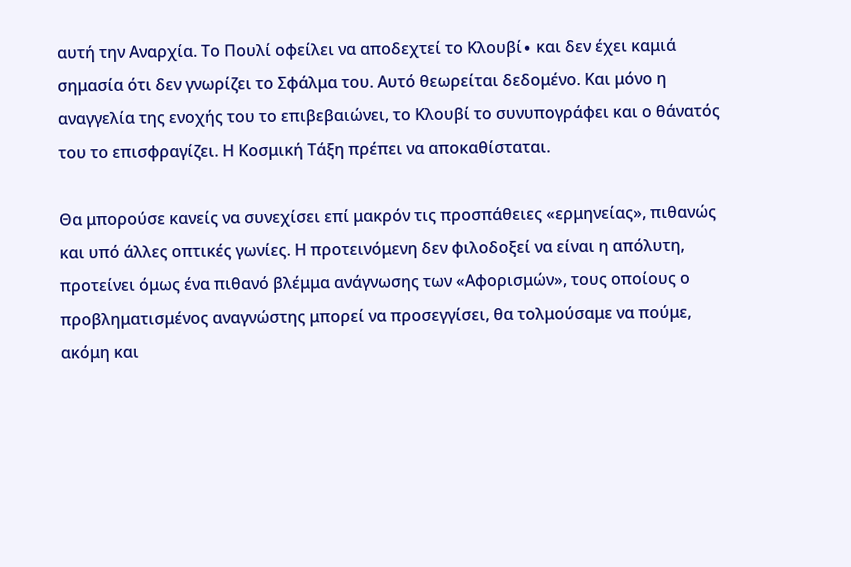αυτή την Αναρχία. Το Πουλί οφείλει να αποδεχτεί το Κλουβί∙ και δεν έχει καμιά σημασία ότι δεν γνωρίζει το Σφάλμα του. Αυτό θεωρείται δεδομένο. Και μόνο η αναγγελία της ενοχής του το επιβεβαιώνει, το Κλουβί το συνυπογράφει και ο θάνατός του το επισφραγίζει. Η Κοσμική Τάξη πρέπει να αποκαθίσταται.

Θα μπορούσε κανείς να συνεχίσει επί μακρόν τις προσπάθειες «ερμηνείας», πιθανώς και υπό άλλες οπτικές γωνίες. Η προτεινόμενη δεν φιλοδοξεί να είναι η απόλυτη, προτείνει όμως ένα πιθανό βλέμμα ανάγνωσης των «Αφορισμών», τους οποίους ο προβληματισμένος αναγνώστης μπορεί να προσεγγίσει, θα τολμούσαμε να πούμε, ακόμη και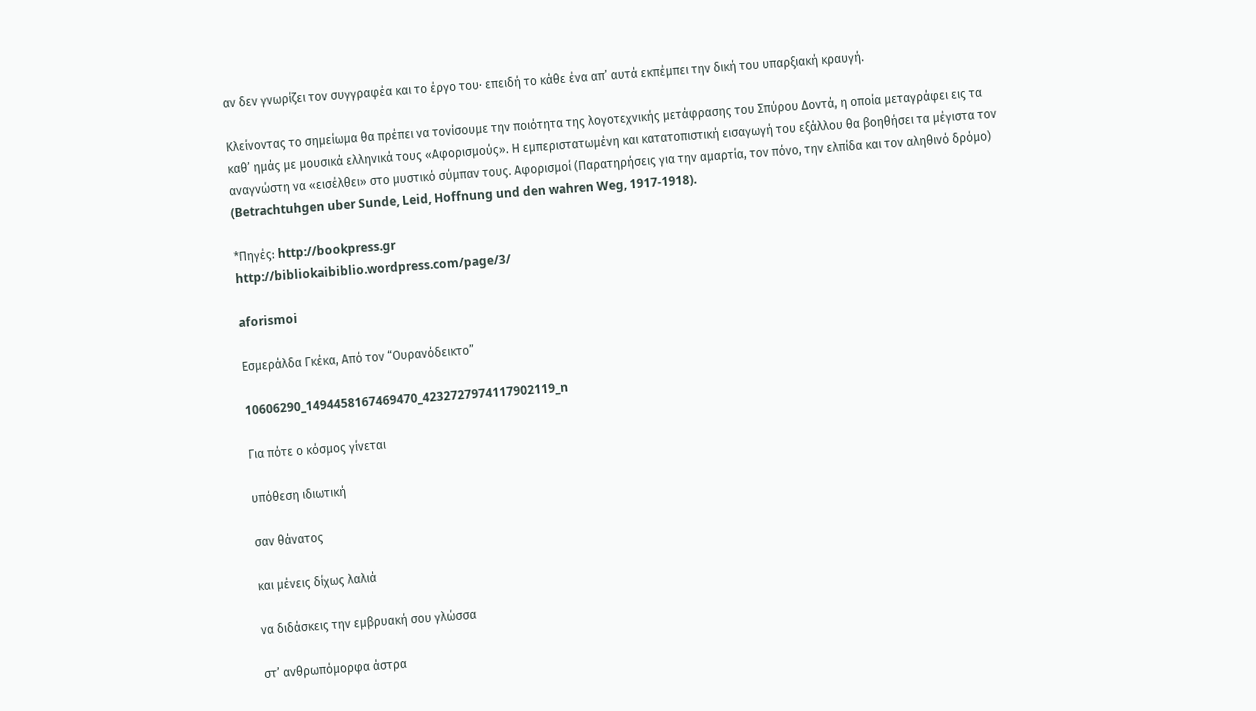αν δεν γνωρίζει τον συγγραφέα και το έργο του∙ επειδή το κάθε ένα απ’ αυτά εκπέμπει την δική του υπαρξιακή κραυγή.

Κλείνοντας το σημείωμα θα πρέπει να τονίσουμε την ποιότητα της λογοτεχνικής μετάφρασης του Σπύρου Δοντά, η οποία μεταγράφει εις τα καθ’ ημάς με μουσικά ελληνικά τους «Αφορισμούς». Η εμπεριστατωμένη και κατατοπιστική εισαγωγή του εξάλλου θα βοηθήσει τα μέγιστα τον αναγνώστη να «εισέλθει» στο μυστικό σύμπαν τους. Αφορισμοί (Παρατηρήσεις για την αμαρτία, τον πόνο, την ελπίδα και τον αληθινό δρόμο) (Betrachtuhgen uber Sunde, Leid, Hoffnung und den wahren Weg, 1917-1918).

*Πηγές: http://bookpress.gr
http://bibliokaibiblio.wordpress.com/page/3/

aforismoi

Εσμεράλδα Γκέκα, Από τον “Ουρανόδεικτο”

10606290_1494458167469470_4232727974117902119_n

Για πότε ο κόσμος γίνεται

υπόθεση ιδιωτική

σαν θάνατος

και μένεις δίχως λαλιά

να διδάσκεις την εμβρυακή σου γλώσσα

στ’ ανθρωπόμορφα άστρα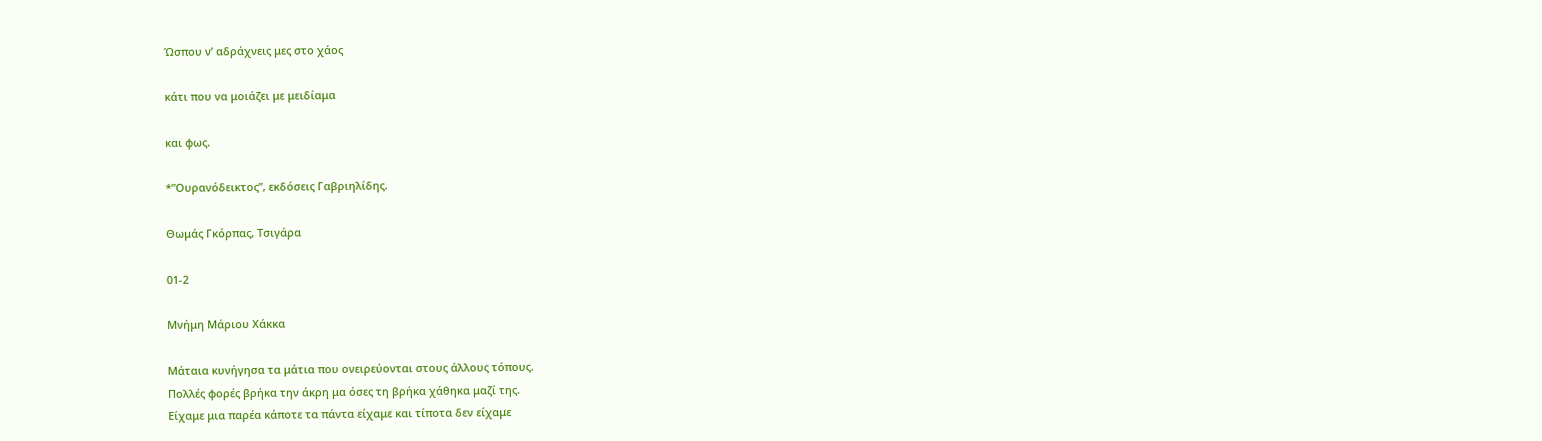Ώσπου ν’ αδράχνεις μες στο χάος

κάτι που να μοιάζει με μειδίαμα

και φως.

*”Ουρανόδεικτος”, εκδόσεις Γαβριηλίδης.

Θωμάς Γκόρπας, Τσιγάρα

01-2

Μνήμη Μάριου Χάκκα

Μάταια κυνήγησα τα μάτια που ονειρεύονται στους άλλους τόπους.
Πολλές φορές βρήκα την άκρη μα όσες τη βρήκα χάθηκα μαζί της.
Είχαμε μια παρέα κάποτε τα πάντα είχαμε και τίποτα δεν είχαμε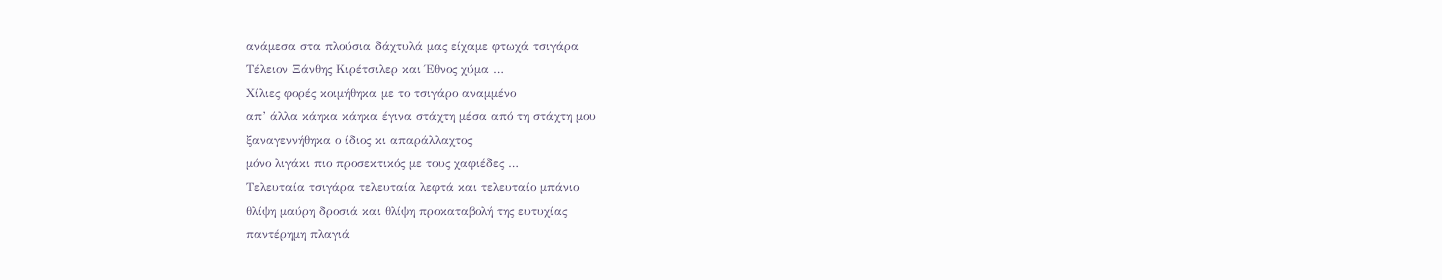ανάμεσα στα πλούσια δάχτυλά μας είχαμε φτωχά τσιγάρα
Τέλειον Ξάνθης Κιρέτσιλερ και Έθνος χύμα …
Χίλιες φορές κοιμήθηκα με το τσιγάρο αναμμένο
απ’ άλλα κάηκα κάηκα έγινα στάχτη μέσα από τη στάχτη μου
ξαναγεννήθηκα ο ίδιος κι απαράλλαχτος
μόνο λιγάκι πιο προσεκτικός με τους χαφιέδες …
Τελευταία τσιγάρα τελευταία λεφτά και τελευταίο μπάνιο
θλίψη μαύρη δροσιά και θλίψη προκαταβολή της ευτυχίας
παντέρημη πλαγιά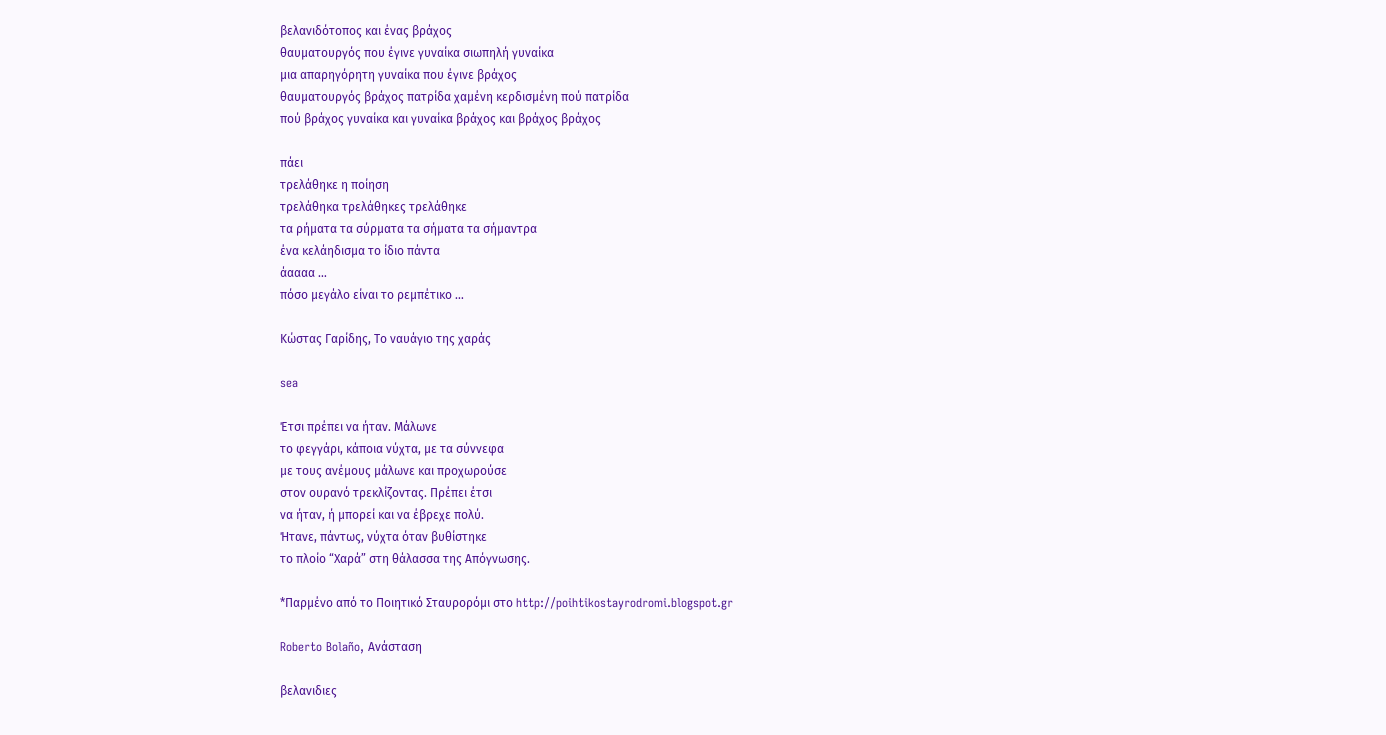βελανιδότοπος και ένας βράχος
θαυματουργός που έγινε γυναίκα σιωπηλή γυναίκα
μια απαρηγόρητη γυναίκα που έγινε βράχος
θαυματουργός βράχος πατρίδα χαμένη κερδισμένη πού πατρίδα
πού βράχος γυναίκα και γυναίκα βράχος και βράχος βράχος

πάει
τρελάθηκε η ποίηση
τρελάθηκα τρελάθηκες τρελάθηκε
τα ρήματα τα σύρματα τα σήματα τα σήμαντρα
ένα κελάηδισμα το ίδιο πάντα
άαααα …
πόσο μεγάλο είναι το ρεμπέτικο …

Κώστας Γαρίδης, Το ναυάγιο της χαράς

sea

Έτσι πρέπει να ήταν. Μάλωνε
το φεγγάρι, κάποια νύχτα, με τα σύννεφα
με τους ανέμους μάλωνε και προχωρούσε
στον ουρανό τρεκλίζοντας. Πρέπει έτσι
να ήταν, ή μπορεί και να έβρεχε πολύ.
Ήτανε, πάντως, νύχτα όταν βυθίστηκε
το πλοίο “Χαρά” στη θάλασσα της Απόγνωσης.

*Παρμένο από το Ποιητικό Σταυρορόμι στο http://poihtikostayrodromi.blogspot.gr

Roberto Bolaño, Ανάσταση

βελανιδιες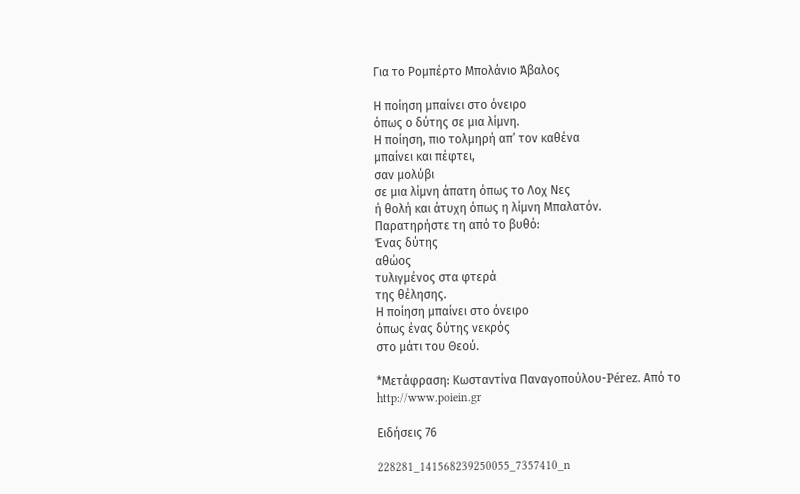Για το Ρομπέρτο Μπολάνιο Άβαλος

Η ποίηση μπαίνει στο όνειρο
όπως ο δύτης σε μια λίμνη.
Η ποίηση, πιο τολμηρή απ’ τον καθένα
μπαίνει και πέφτει,
σαν μολύβι
σε μια λίμνη άπατη όπως το Λοχ Νες
ή θολή και άτυχη όπως η λίμνη Μπαλατόν.
Παρατηρήστε τη από το βυθό:
Ένας δύτης
αθώος
τυλιγμένος στα φτερά
της θέλησης.
Η ποίηση μπαίνει στο όνειρο
όπως ένας δύτης νεκρός
στο μάτι του Θεού.

*Μετάφραση: Κωσταντίνα Παναγοπούλου-Pérez. Από το http://www.poiein.gr

Ειδήσεις 76

228281_141568239250055_7357410_n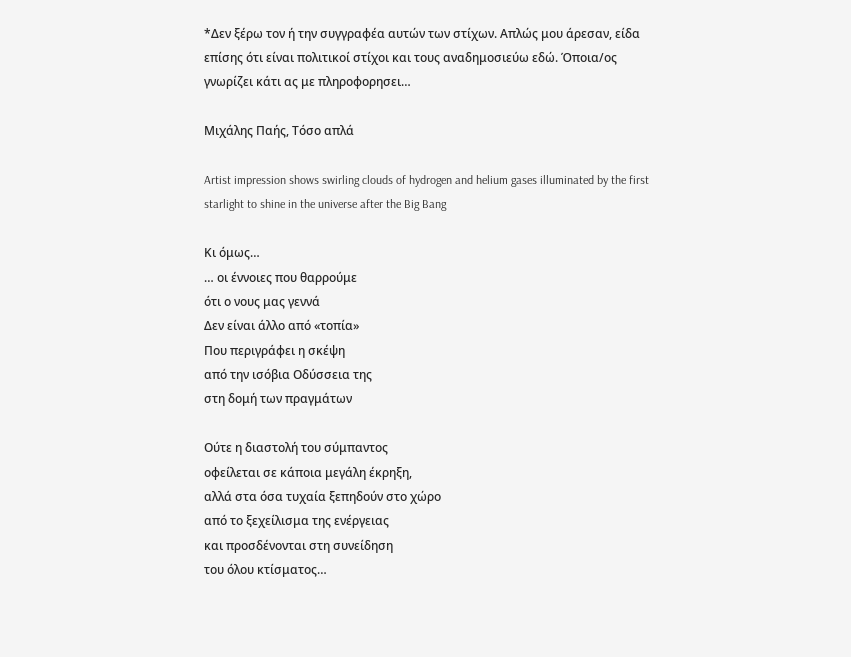*Δεν ξέρω τον ή την συγγραφέα αυτών των στίχων. Απλώς μου άρεσαν, είδα επίσης ότι είναι πολιτικοί στίχοι και τους αναδημοσιεύω εδώ. Όποια/ος γνωρίζει κάτι ας με πληροφορησει…

Μιχάλης Παής, Τόσο απλά

Artist impression shows swirling clouds of hydrogen and helium gases illuminated by the first starlight to shine in the universe after the Big Bang

Κι όμως…
… οι έννοιες που θαρρούμε
ότι ο νους μας γεννά
Δεν είναι άλλο από «τοπία»
Που περιγράφει η σκέψη
από την ισόβια Οδύσσεια της
στη δομή των πραγμάτων

Ούτε η διαστολή του σύμπαντος
οφείλεται σε κάποια μεγάλη έκρηξη,
αλλά στα όσα τυχαία ξεπηδούν στο χώρο
από το ξεχείλισμα της ενέργειας
και προσδένονται στη συνείδηση
του όλου κτίσματος…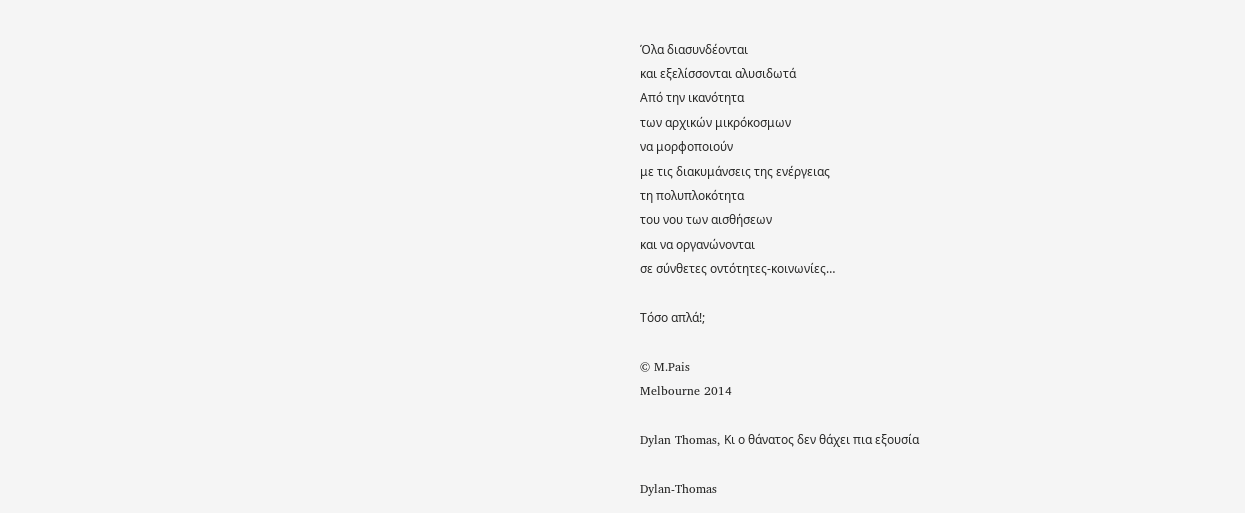Όλα διασυνδέονται
και εξελίσσονται αλυσιδωτά
Από την ικανότητα
των αρχικών μικρόκοσμων
να μορφοποιούν
με τις διακυμάνσεις της ενέργειας
τη πολυπλοκότητα
του νου των αισθήσεων
και να οργανώνονται
σε σύνθετες οντότητες-κοινωνίες…

Τόσο απλά!;

© M.Pais
Melbourne 2014

Dylan Thomas, Κι ο θάνατος δεν θάχει πια εξουσία

Dylan-Thomas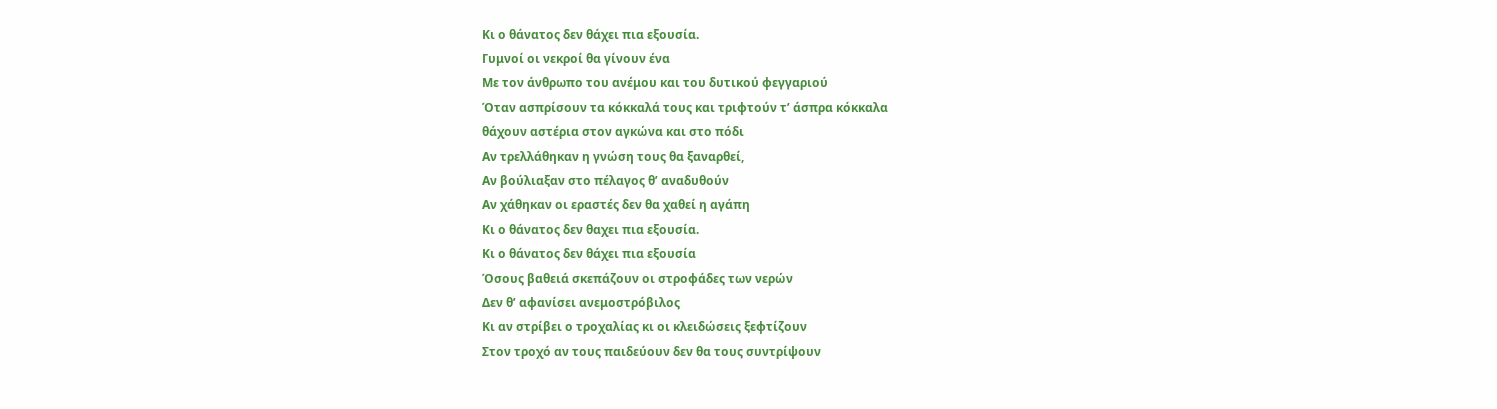Κι ο θάνατος δεν θάχει πια εξουσία.
Γυμνοί οι νεκροί θα γίνουν ένα
Με τον άνθρωπο του ανέμου και του δυτικού φεγγαριού
Όταν ασπρίσουν τα κόκκαλά τους και τριφτούν τ’ άσπρα κόκκαλα
θάχουν αστέρια στον αγκώνα και στο πόδι
Αν τρελλάθηκαν η γνώση τους θα ξαναρθεί,
Αν βούλιαξαν στο πέλαγος θ’ αναδυθούν
Αν χάθηκαν οι εραστές δεν θα χαθεί η αγάπη
Κι ο θάνατος δεν θαχει πια εξουσία.
Κι ο θάνατος δεν θάχει πια εξουσία
Όσους βαθειά σκεπάζουν οι στροφάδες των νερών
Δεν θ’ αφανίσει ανεμοστρόβιλος
Κι αν στρίβει ο τροχαλίας κι οι κλειδώσεις ξεφτίζουν
Στον τροχό αν τους παιδεύουν δεν θα τους συντρίψουν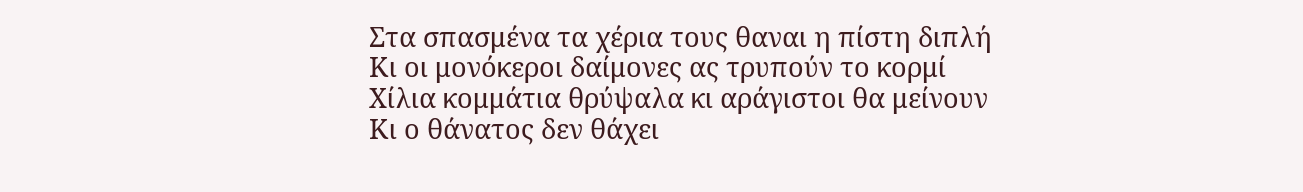Στα σπασμένα τα χέρια τους θαναι η πίστη διπλή
Κι οι μονόκεροι δαίμονες ας τρυπούν το κορμί
Χίλια κομμάτια θρύψαλα κι αράγιστοι θα μείνουν
Κι ο θάνατος δεν θάχει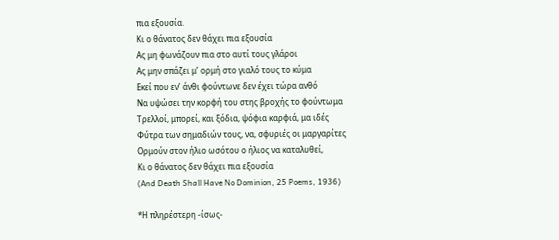πια εξουσία.
Κι ο θάνατος δεν θάχει πια εξουσία
Ας μη φωνάζουν πια στο αυτί τους γλάροι
Ας μην σπάζει μ’ ορμή στο γιαλό τους το κύμα
Εκεί που εν’ άνθι φούντωνε δεν έχει τώρα ανθό
Να υψώσει την κορφή του στης βροχής το φούντωμα
Τρελλοί, μπορεί, και ξόδια, ψόφια καρφιά, μα ιδές
Φύτρα των σημαδιών τους, να, σφυριές οι μαργαρίτες
Ορμούν στον ήλιο ωσότου ο ήλιος να καταλυθεί,
Κι ο θάνατος δεν θάχει πια εξουσία
(And Death Shall Have No Dominion, 25 Poems, 1936)

*Η πληρέστερη -ίσως-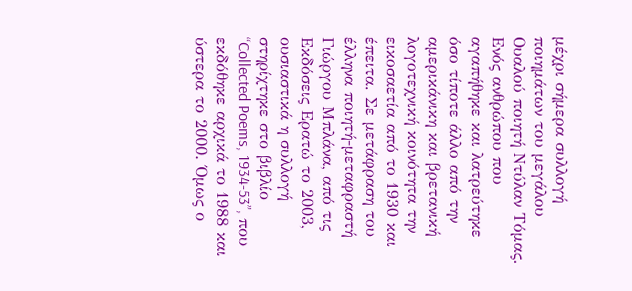μέχρι σήμερα συλλογή ποιημάτων του μεγάλου Ουαλού ποιητή Ντύλαν Τόμας. Ενός ανθρώπου που αγαπήθηκε και λατρεύτηκε όσο τίποτε άλλο από την αμερικάνικη και βρετανική λογοτεχνική κοινότητα την εικοσαετία από το 1930 και έπειτα. Σε μετάφραση του έλληνα ποιητή-μεταφραστή Γιώργου Μπλάνα, από τις Εκδόσεις Ερατώ το 2003, ουσιαστικά η συλλογή στηρίχτηκε στο βιβλίο “Collected Poems, 1934-53”, που εκδόθηκε αρχικά το 1988 και ύστερα το 2000. Όμως ο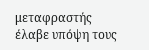μεταφραστής έλαβε υπόψη τους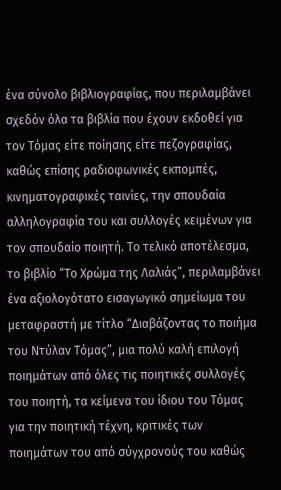ένα σύνολο βιβλιογραφίας, που περιλαμβάνει σχεδόν όλα τα βιβλία που έχουν εκδοθεί για τον Τόμας είτε ποίησης είτε πεζογραφίας, καθώς επίσης ραδιοφωνικές εκπομπές, κινηματογραφικές ταινίες, την σπουδαία αλληλογραφία του και συλλογές κειμένων για τον σπουδαίο ποιητή. Το τελικό αποτέλεσμα, το βιβλίο “Το Χρώμα της Λαλιάς”, περιλαμβάνει ένα αξιολογότατο εισαγωγικό σημείωμα του μεταφραστή με τίτλο “Διαβάζοντας το ποιήμα του Ντύλαν Τόμας”, μια πολύ καλή επιλογή ποιημάτων από όλες τις ποιητικές συλλογές του ποιητή, τα κείμενα του ίδιου του Τόμας για την ποιητική τέχνη, κριτικές των ποιημάτων του από σύγχρονούς του καθώς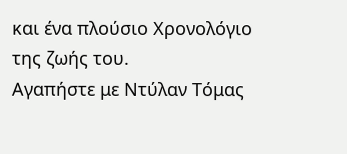και ένα πλούσιο Χρονολόγιο της ζωής του.
Αγαπήστε με Ντύλαν Τόμας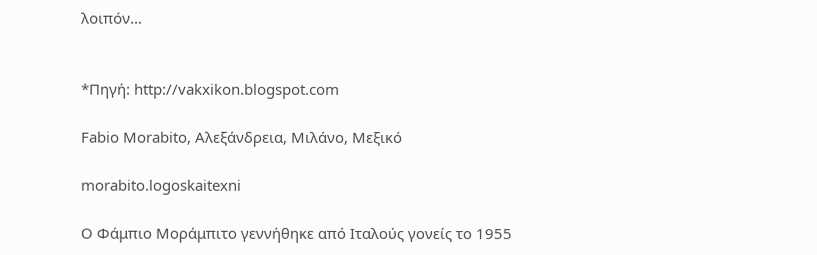λοιπόν…


*Πηγή: http://vakxikon.blogspot.com

Fabio Morabito, Αλεξάνδρεια, Μιλάνο, Μεξικό

morabito.logoskaitexni

Ο Φάμπιο Μοράμπιτο γεννήθηκε από Ιταλούς γονείς το 1955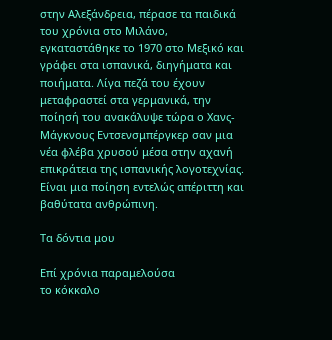στην Αλεξάνδρεια, πέρασε τα παιδικά του χρόνια στο Μιλάνο, εγκαταστάθηκε το 1970 στο Μεξικό και γράφει στα ισπανικά, διηγήματα και ποιήματα. Λίγα πεζά του έχουν μεταφραστεί στα γερμανικά, την ποίησή του ανακάλυψε τώρα ο Χανς-Μάγκνους Εντσενσμπέργκερ σαν μια νέα φλέβα χρυσού μέσα στην αχανή επικράτεια της ισπανικής λογοτεχνίας. Είναι μια ποίηση εντελώς απέριττη και βαθύτατα ανθρώπινη.

Τα δόντια μου

Επί χρόνια παραμελούσα
το κόκκαλο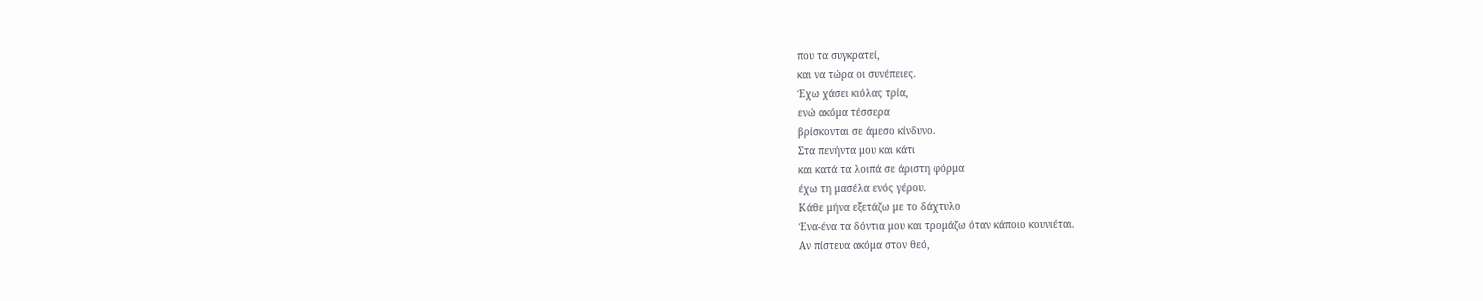που τα συγκρατεί,
και να τώρα οι συνέπειες.
Έχω χάσει κιόλας τρία,
ενώ ακόμα τέσσερα
βρίσκονται σε άμεσο κίνδυνο.
Στα πενήντα μου και κάτι
και κατά τα λοιπά σε άριστη φόρμα
έχω τη μασέλα ενός γέρου.
Κάθε μήνα εξετάζω με το δάχτυλο
Ένα-ένα τα δόντια μου και τρομάζω όταν κάποιο κουνιέται.
Αν πίστευα ακόμα στον θεό,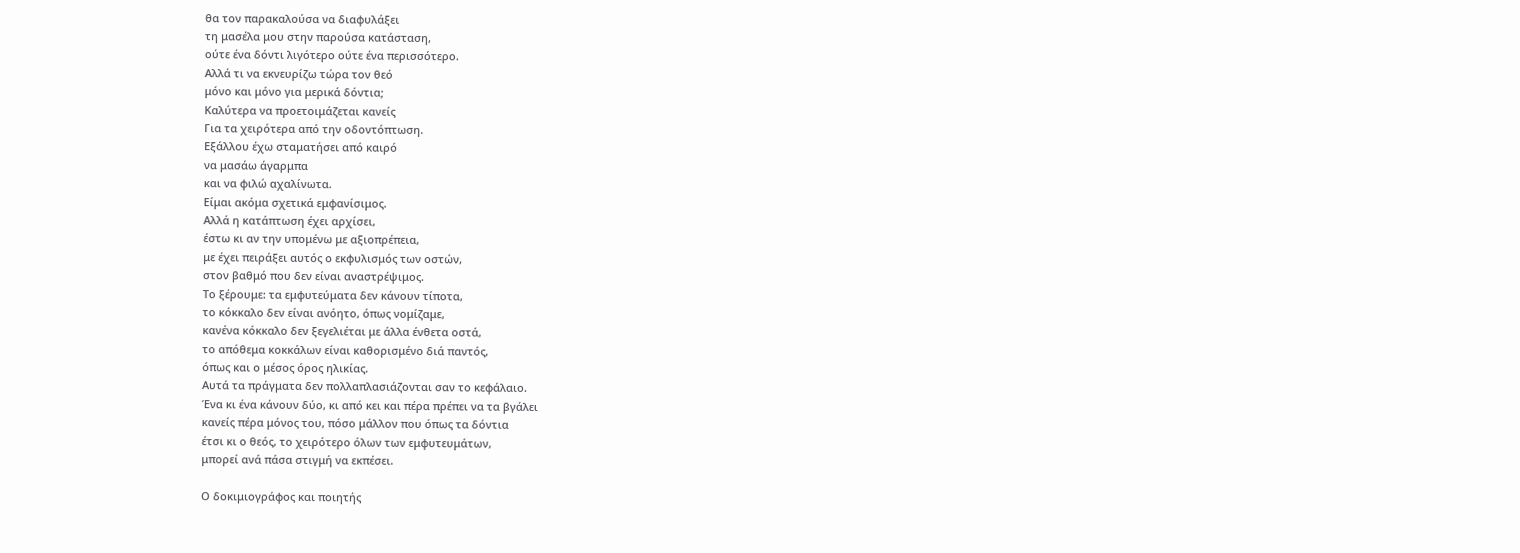θα τον παρακαλούσα να διαφυλάξει
τη μασέλα μου στην παρούσα κατάσταση,
ούτε ένα δόντι λιγότερο ούτε ένα περισσότερο.
Αλλά τι να εκνευρίζω τώρα τον θεό
μόνο και μόνο για μερικά δόντια;
Καλύτερα να προετοιμάζεται κανείς
Για τα χειρότερα από την οδοντόπτωση.
Εξάλλου έχω σταματήσει από καιρό
να μασάω άγαρμπα
και να φιλώ αχαλίνωτα.
Είμαι ακόμα σχετικά εμφανίσιμος.
Αλλά η κατάπτωση έχει αρχίσει,
έστω κι αν την υπομένω με αξιοπρέπεια,
με έχει πειράξει αυτός ο εκφυλισμός των οστών,
στον βαθμό που δεν είναι αναστρέψιμος.
Το ξέρουμε: τα εμφυτεύματα δεν κάνουν τίποτα,
το κόκκαλο δεν είναι ανόητο, όπως νομίζαμε,
κανένα κόκκαλο δεν ξεγελιέται με άλλα ένθετα οστά,
το απόθεμα κοκκάλων είναι καθορισμένο διά παντός,
όπως και ο μέσος όρος ηλικίας.
Αυτά τα πράγματα δεν πολλαπλασιάζονται σαν το κεφάλαιο.
Ένα κι ένα κάνουν δύο, κι από κει και πέρα πρέπει να τα βγάλει
κανείς πέρα μόνος του, πόσο μάλλον που όπως τα δόντια
έτσι κι ο θεός, το χειρότερο όλων των εμφυτευμάτων,
μπορεί ανά πάσα στιγμή να εκπέσει.

Ο δοκιμιογράφος και ποιητής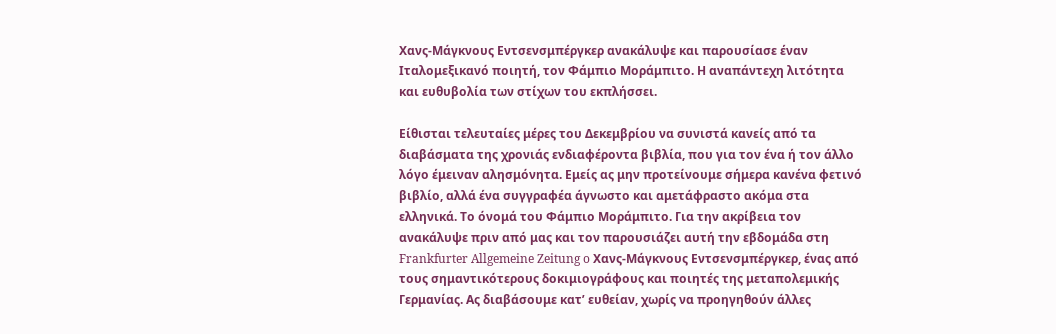Χανς-Μάγκνους Εντσενσμπέργκερ ανακάλυψε και παρουσίασε έναν Ιταλομεξικανό ποιητή, τον Φάμπιο Μοράμπιτο. Η αναπάντεχη λιτότητα και ευθυβολία των στίχων του εκπλήσσει.

Είθισται τελευταίες μέρες του Δεκεμβρίου να συνιστά κανείς από τα διαβάσματα της χρονιάς ενδιαφέροντα βιβλία, που για τον ένα ή τον άλλο λόγο έμειναν αλησμόνητα. Εμείς ας μην προτείνουμε σήμερα κανένα φετινό βιβλίο, αλλά ένα συγγραφέα άγνωστο και αμετάφραστο ακόμα στα ελληνικά. Το όνομά του Φάμπιο Μοράμπιτο. Για την ακρίβεια τον ανακάλυψε πριν από μας και τον παρουσιάζει αυτή την εβδομάδα στη Frankfurter Allgemeine Zeitung o Χανς-Μάγκνους Εντσενσμπέργκερ, ένας από τους σημαντικότερους δοκιμιογράφους και ποιητές της μεταπολεμικής Γερμανίας. Ας διαβάσουμε κατ’ ευθείαν, χωρίς να προηγηθούν άλλες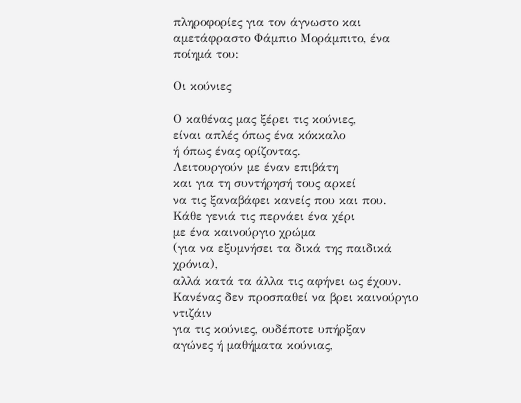πληροφορίες για τον άγνωστο και αμετάφραστο Φάμπιο Μοράμπιτο, ένα ποίημά του:

Οι κούνιες

Ο καθένας μας ξέρει τις κούνιες,
είναι απλές όπως ένα κόκκαλο
ή όπως ένας ορίζοντας.
Λειτουργούν με έναν επιβάτη
και για τη συντήρησή τους αρκεί
να τις ξαναβάφει κανείς που και που.
Κάθε γενιά τις περνάει ένα χέρι
με ένα καινούργιο χρώμα
(για να εξυμνήσει τα δικά της παιδικά χρόνια),
αλλά κατά τα άλλα τις αφήνει ως έχουν.
Κανένας δεν προσπαθεί να βρει καινούργιο ντιζάιν
για τις κούνιες, ουδέποτε υπήρξαν
αγώνες ή μαθήματα κούνιας,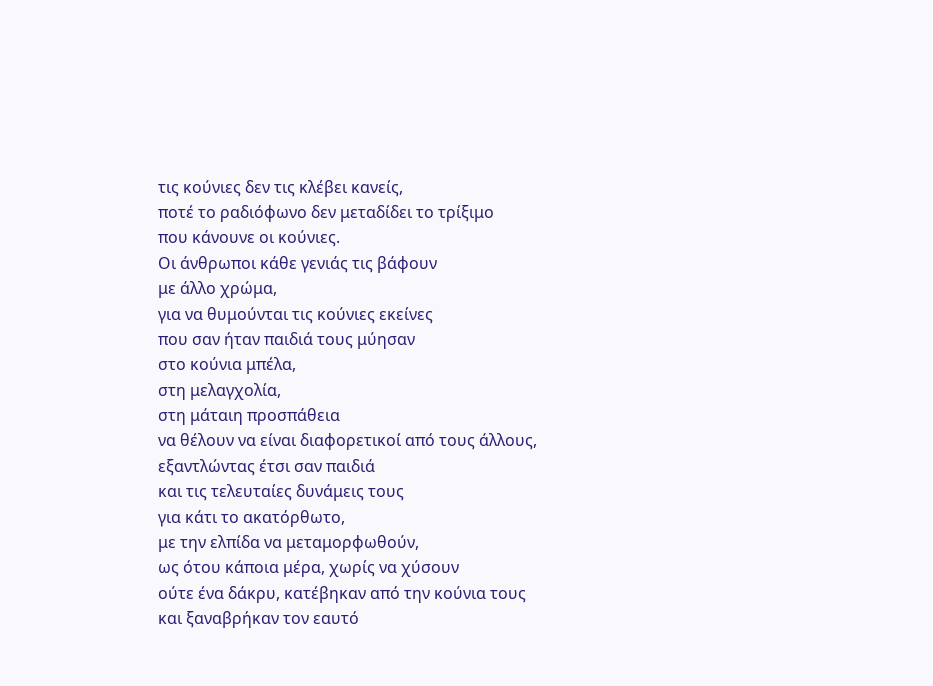τις κούνιες δεν τις κλέβει κανείς,
ποτέ το ραδιόφωνο δεν μεταδίδει το τρίξιμο
που κάνουνε οι κούνιες.
Οι άνθρωποι κάθε γενιάς τις βάφουν
με άλλο χρώμα,
για να θυμούνται τις κούνιες εκείνες
που σαν ήταν παιδιά τους μύησαν
στο κούνια μπέλα,
στη μελαγχολία,
στη μάταιη προσπάθεια
να θέλουν να είναι διαφορετικοί από τους άλλους,
εξαντλώντας έτσι σαν παιδιά
και τις τελευταίες δυνάμεις τους
για κάτι το ακατόρθωτο,
με την ελπίδα να μεταμορφωθούν,
ως ότου κάποια μέρα, χωρίς να χύσουν
ούτε ένα δάκρυ, κατέβηκαν από την κούνια τους
και ξαναβρήκαν τον εαυτό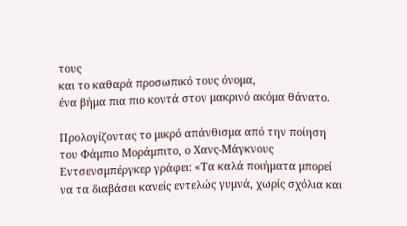τους
και το καθαρά προσωπικό τους όνομα,
ένα βήμα πια πιο κοντά στον μακρινό ακόμα θάνατο.

Προλογίζοντας το μικρό απάνθισμα από την ποίηση του Φάμπιο Μοράμπιτο, ο Χανς-Μάγκνους Εντσενσμπέργκερ γράφει: «Τα καλά ποιήματα μπορεί να τα διαβάσει κανείς εντελώς γυμνά, χωρίς σχόλια και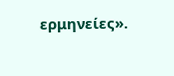ερμηνείες».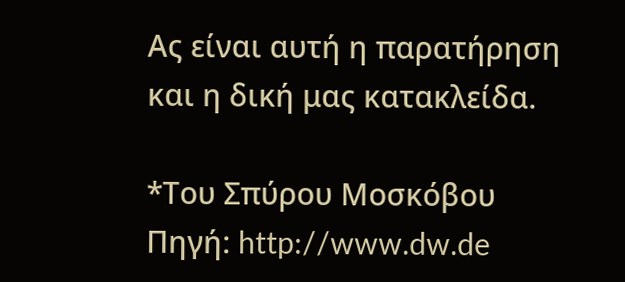Ας είναι αυτή η παρατήρηση και η δική μας κατακλείδα.

*Του Σπύρου Μοσκόβου
Πηγή: http://www.dw.de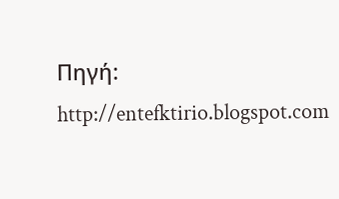Πηγή: http://entefktirio.blogspot.com